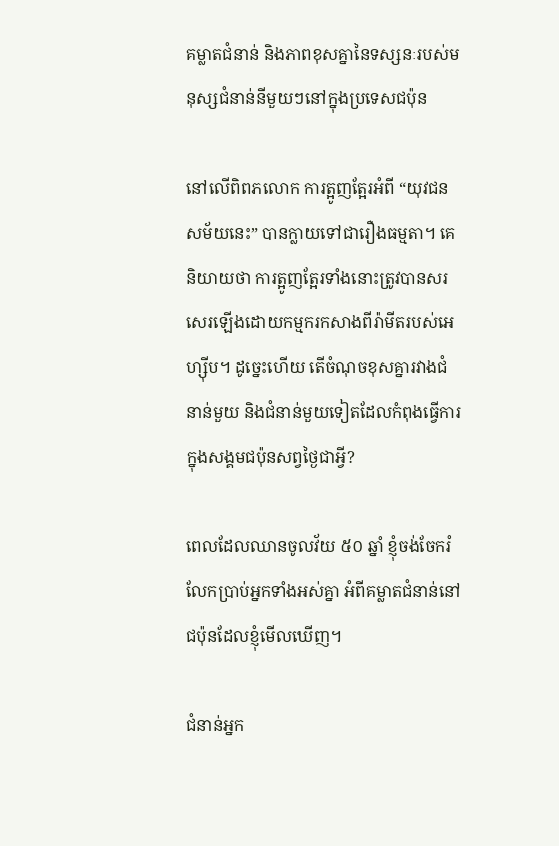គម្លាតជំនាន់ និងភាពខុសគ្នានៃទស្សនៈរបស់មនុស្សជំនាន់នីមួយៗនៅក្នុងប្រទេសជប៉ុន

នៅលើពិពភលោក ការត្អូញត្អែរអំពី “យុវជនសម័យនេះ” បានក្លាយទៅជារឿងធម្មតា។ គេនិយាយថា ការត្អូញត្អែរទាំងនោះត្រូវបានសរសេរឡើងដោយកម្មករកសាងពីរ៉ាមីតរបស់អេហ្ស៊ីប។ ដូច្នេះហើយ តើចំណុចខុសគ្នារវាងជំនាន់មួយ និងជំនាន់មួយទៀតដែលកំពុងធ្វើការក្នុងសង្គមជប៉ុនសព្វថ្ងៃជាអ្វី?

ពេលដែលឈានចូលវ័យ ៥០ ឆ្នាំ ខ្ញុំចង់ចែករំលែកប្រាប់អ្នកទាំងអស់គ្នា អំពីគម្លាតជំនាន់នៅជប៉ុនដែលខ្ញុំមើលឃើញ។

ជំនាន់អ្នក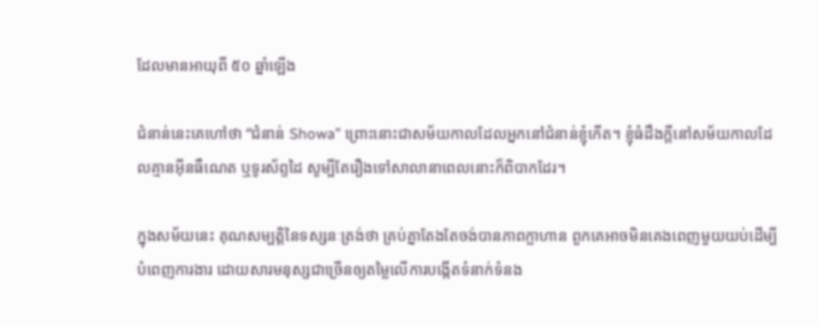ដែលមានអាយុពី ៥០ ឆ្នាំឡើង

ជំនាន់នេះគេហៅថា “ជំនាន់ Showa” ព្រោះនោះជាសម័យកាលដែលអ្នកនៅជំនាន់ខ្ញុំកើត។ ខ្ញុំធំដឹងក្តីនៅសម័យកាលដែលគ្មានអុីនធឺណេត ឬទូរស័ព្ទដៃ សូម្បីតែរឿងទៅសាលានាពេលនោះក៏ពិបាកដែរ។

ក្នុងសម័យនេះ គុណសម្បត្តិនៃទស្សនៈត្រង់ថា គ្រប់គ្នាតែងតែចង់បានភាពក្លាហាន ពួកគេអាចមិនគេងពេញមួយយប់ដើម្បីបំពេញការងារ ដោយសារមនុស្សជាច្រើនឲ្យតម្លៃលើការបង្កើតទំនាក់ទំនង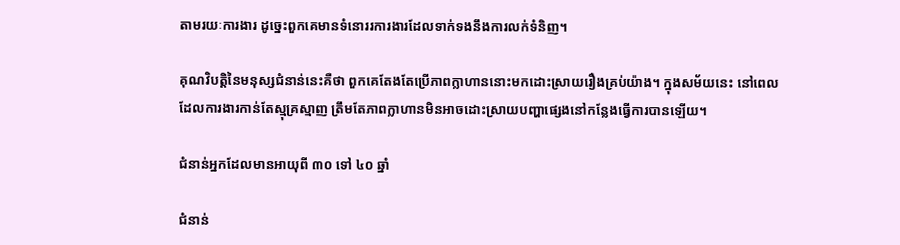តាមរយៈការងារ ដូច្នេះពួកគេមានទំនោររការងារដែលទាក់ទងនឹងការលក់ទំនិញ។

គុណវិបត្តិនៃមនុស្សជំនាន់នេះគឺថា ពួកគេតែងតែប្រើភាពក្លាហាននោះមកដោះស្រាយរឿងគ្រប់យ៉ាង។ ក្នុងសម័យនេះ នៅពេលដែលការងារកាន់តែស្មុគ្រស្មាញ ត្រឹមតែភាពក្លាហានមិនអាចដោះស្រាយបញ្ហាផ្សេងនៅកន្លែងធ្វើការបានឡើយ។

ជំនាន់អ្នកដែលមានអាយុពី ៣០ ទៅ ៤០ ឆ្នាំ

ជំនាន់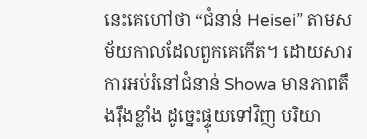នេះគេហៅថា “ជំនាន់ Heisei” តាមសម័យកាលដែលពួកគេកើត។ ដោយសារការអប់រំនៅជំនាន់ Showa មានភាពតឹងរ៉ឹងខ្លាំង ដូច្នេះផ្ទុយទៅវិញ បរិយា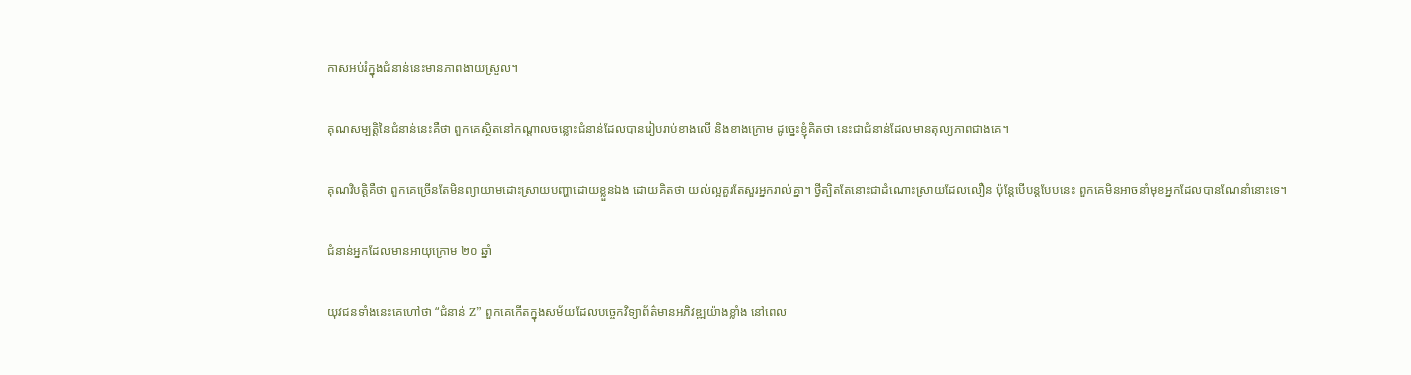កាសអប់រំក្នុងជំនាន់នេះមានភាពងាយស្រួល។

គុណសម្បត្តិនៃជំនាន់នេះគឺថា ពួកគេស្ថិតនៅកណ្តាលចន្លោះជំនាន់ដែលបានរៀបរាប់ខាងលើ និងខាងក្រោម ដូច្នេះខ្ញុំគិតថា នេះជាជំនាន់ដែលមានតុល្យភាពជាងគេ។

គុណវិបត្តិគឺថា ពួកគេច្រើនតែមិនព្យាយាមដោះស្រាយបញ្ហាដោយខ្លួនឯង ដោយគិតថា យល់ល្អគួរតែសួរអ្នករាល់គ្នា។ ថ្វីត្បិតតែនោះជាដំណោះស្រាយដែលលឿន ប៉ុន្តែបើបន្តបែបនេះ ពួកគេមិនអាចនាំមុខអ្នកដែលបានណែនាំនោះទេ។

ជំនាន់អ្នកដែលមានអាយុក្រោម ២០ ឆ្នាំ

យុវជនទាំងនេះគេហៅថា “ជំនាន់ Z” ពួកគេកើតក្នុងសម័យដែលបច្ចេកវិទ្យាព័ត៌មានអភិវឌ្ឍយ៉ាងខ្លាំង នៅពេល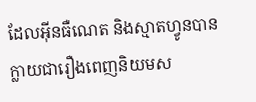ដែលអុីនធឺណេត និងស្មាតហ្វូនបានក្លាយជារឿងពេញនិយមស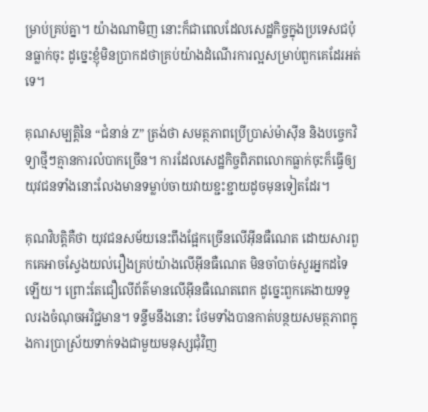ម្រាប់គ្រប់គ្នា។ យ៉ាងណាមិញ នោះក៏ជាពេលដែលសេដ្ឋកិច្ចក្នុងប្រទេសជប៉ុនធ្លាក់ចុះ ដូច្នេះខ្ញុំមិនប្រាកដថាគ្រប់យ៉ាងដំណើរការល្អសម្រាប់ពួកគេដែរអត់ទេ។

គុណសម្បត្តិនៃ “ជំនាន់ Z” ត្រង់ថា សមត្ថភាពប្រើប្រាស់ម៉ាស៊ីន និងបច្ចេកវិទ្យាថ្មីៗគ្មានការលំបាកច្រើន។ ការដែលសេដ្ឋកិច្ចពិភពលោកធ្លាក់ចុះក៏ធ្វើឲ្យយុវជនទាំងនោះលែងមានទម្លាប់ចាយវាយខ្ជះខ្ជាយដូចមុនទៀតដែរ។

គុណវិបត្តិគឺថា យុវជនសម័យនេះពឹងផ្អែកច្រើនលើអុីនធឺណេត ដោយសារពួកគេអាចស្វែងយល់រឿងគ្រប់យ៉ាងលើអុីនធឺណេត មិនចាំបាច់សួរអ្នកដទៃឡើយ។ ព្រោះតែជឿលើព័ត៌មានលើអុីនធឺណេតពេក ដូច្នេះពួកគេងាយទទួលរងចំណុចអវិជ្ជមាន។ ទន្ទឹមនឹងនោះ ថែមទាំងបានកាត់បន្ថយសមត្ថភាពក្នុងការប្រាស្រ័យទាក់ទងជាមួយមនុស្សជុំវិញ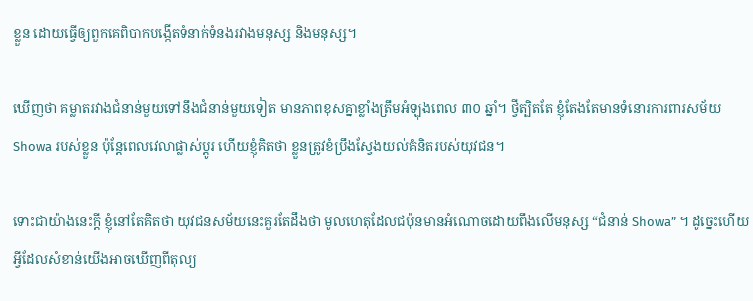ខ្លួន ដោយធ្វើឲ្យពួកគេពិបាកបង្កើតទំនាក់ទំនងរវាងមនុស្ស និងមនុស្ស។

ឃើញថា គម្លាតរវាងជំនាន់មួយទៅនឹងជំនាន់មួយទៀត មានភាពខុសគ្នាខ្លាំងត្រឹមអំឡុងពេល ៣០ ឆ្នាំ។ ថ្វីត្បិតតែ ខ្ញុំតែងតែមានទំនោរការពារសម័យ Showa របស់ខ្លួន ប៉ុន្តែពេលវេលាផ្លាស់ប្តូរ ហើយខ្ញុំគិតថា ខ្លួនត្រូវខំប្រឹងស្វែងយល់គំនិតរបស់យុវជន។

ទោះជាយ៉ាងនេះក្តី ខ្ញុំនៅតែគិតថា យុវជនសម័យនេះគួរតែដឹងថា មូលហេតុដែលជប៉ុនមានអំណោចដោយពឹងលើមនុស្ស “ជំនាន់ Showa” ។ ដូច្នេះហើយ អ្វីដែលសំខាន់យើងអាចឃើញពីតុល្យ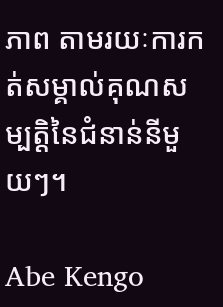ភាព តាមរយៈការកត់សម្គាល់គុណសម្បត្តិនៃជំនាន់នីមួយៗ។

Abe Kengo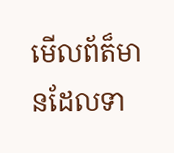មើលព័ត៏មានដែលទា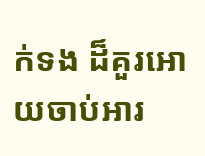ក់ទង ដ៏គួរអោយចាប់អារ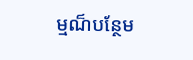ម្មណ៏បន្ថែម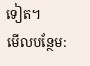ទៀត។
មើលបន្ថែម: